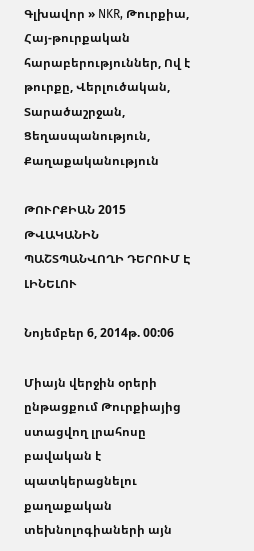Գլխավոր » NKR, Թուրքիա, Հայ-թուրքական հարաբերություններ, Ով է թուրքը, Վերլուծական, Տարածաշրջան, Ցեղասպանություն, Քաղաքականություն

ԹՈՒՐՔԻԱՆ 2015 ԹՎԱԿԱՆԻՆ ՊԱՇՏՊԱՆՎՈՂԻ ԴԵՐՈՒՄ Է ԼԻՆԵԼՈՒ

Նոյեմբեր 6, 2014թ. 00:06

Միայն վերջին օրերի ընթացքում Թուրքիայից ստացվող լրահոսը բավական է պատկերացնելու քաղաքական տեխնոլոգիաների այն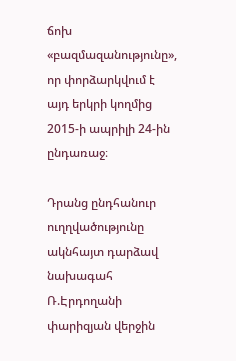ճոխ «բազմազանությունը», որ փորձարկվում է այդ երկրի կողմից 2015-ի ապրիլի 24-ին ընդառաջ։

Դրանց ընդհանուր ուղղվածությունը ակնհայտ դարձավ նախագահ Ռ.Էրդողանի փարիզյան վերջին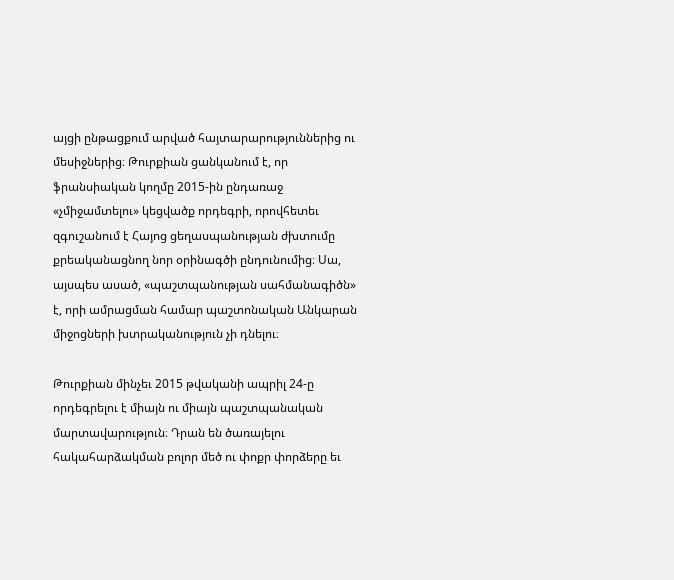այցի ընթացքում արված հայտարարություններից ու մեսիջներից։ Թուրքիան ցանկանում է, որ ֆրանսիական կողմը 2015-ին ընդառաջ «չմիջամտելու» կեցվածք որդեգրի, որովհետեւ զգուշանում է Հայոց ցեղասպանության ժխտումը քրեականացնող նոր օրինագծի ընդունումից։ Սա, այսպես ասած, «պաշտպանության սահմանագիծն» է, որի ամրացման համար պաշտոնական Անկարան միջոցների խտրականություն չի դնելու։

Թուրքիան մինչեւ 2015 թվականի ապրիլ 24-ը որդեգրելու է միայն ու միայն պաշտպանական մարտավարություն։ Դրան են ծառայելու հակահարձակման բոլոր մեծ ու փոքր փորձերը եւ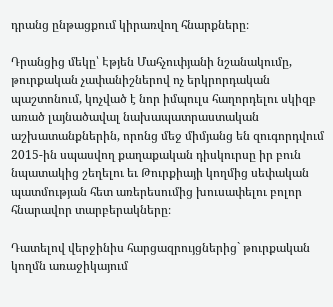դրանց ընթացքում կիրառվող հնարքները։

Դրանցից մեկը՝ Էթյեն Մահչուփյանի նշանակումը, թուրքական չափանիշներով ոչ երկրորդական պաշտոնում, կոչված է նոր իմպուլս հաղորդելու սկիզբ առած լայնածավալ նախապատրաստական աշխատանքներին, որոնց մեջ միմյանց են զուգորդվում 2015-ին սպասվող քաղաքական դիսկուրսը իր բուն նպատակից շեղելու եւ Թուրքիայի կողմից սեփական պատմության հետ առերեսումից խուսափելու բոլոր հնարավոր տարբերակները։

Դատելով վերջինիս հարցազրույցներից` թուրքական կողմն առաջիկայում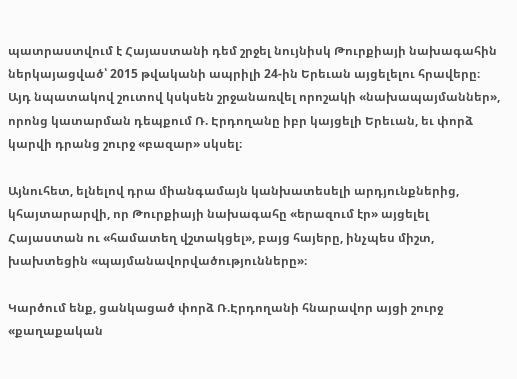պատրաստվում է Հայաստանի դեմ շրջել նույնիսկ Թուրքիայի նախագահին ներկայացված՝ 2015 թվականի ապրիլի 24-ին Երեւան այցելելու հրավերը։ Այդ նպատակով շուտով կսկսեն շրջանառվել որոշակի «նախապայմաններ», որոնց կատարման դեպքում Ռ. Էրդողանը իբր կայցելի Երեւան, եւ փորձ կարվի դրանց շուրջ «բազար» սկսել։

Այնուհետ, ելնելով դրա միանգամայն կանխատեսելի արդյունքներից, կհայտարարվի, որ Թուրքիայի նախագահը «երազում էր» այցելել Հայաստան ու «համատեղ վշտակցել», բայց հայերը, ինչպես միշտ, խախտեցին «պայմանավորվածությունները»։

Կարծում ենք, ցանկացած փորձ Ռ.Էրդողանի հնարավոր այցի շուրջ «քաղաքական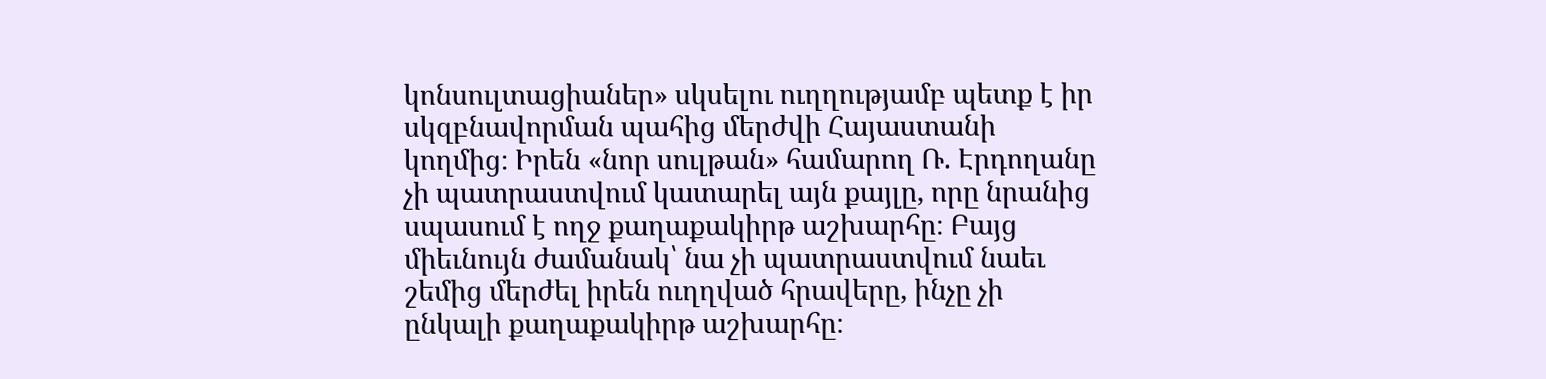կոնսուլտացիաներ» սկսելու ուղղությամբ պետք է իր սկզբնավորման պահից մերժվի Հայաստանի կողմից։ Իրեն «նոր սուլթան» համարող Ռ. Էրդողանը չի պատրաստվում կատարել այն քայլը, որը նրանից սպասում է ողջ քաղաքակիրթ աշխարհը։ Բայց միեւնույն ժամանակ՝ նա չի պատրաստվում նաեւ շեմից մերժել իրեն ուղղված հրավերը, ինչը չի ընկալի քաղաքակիրթ աշխարհը։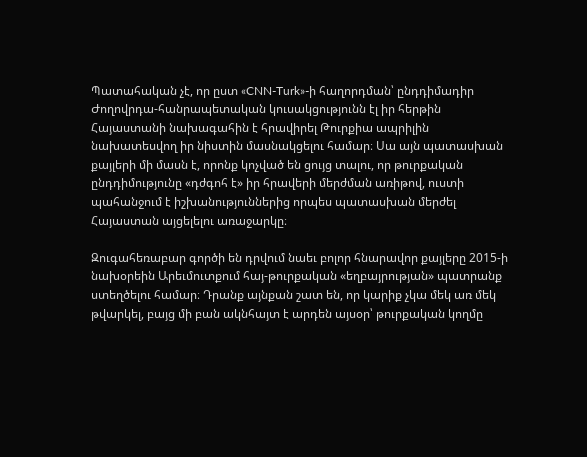Պատահական չէ, որ ըստ «CNN-Turk»-ի հաղորդման՝ ընդդիմադիր Ժողովրդա-հանրապետական կուսակցությունն էլ իր հերթին Հայաստանի նախագահին է հրավիրել Թուրքիա ապրիլին նախատեսվող իր նիստին մասնակցելու համար։ Սա այն պատասխան քայլերի մի մասն է, որոնք կոչված են ցույց տալու, որ թուրքական ընդդիմությունը «դժգոհ է» իր հրավերի մերժման առիթով, ուստի պահանջում է իշխանություններից որպես պատասխան մերժել Հայաստան այցելելու առաջարկը։

Զուգահեռաբար գործի են դրվում նաեւ բոլոր հնարավոր քայլերը 2015-ի նախօրեին Արեւմուտքում հայ-թուրքական «եղբայրության» պատրանք ստեղծելու համար։ Դրանք այնքան շատ են, որ կարիք չկա մեկ առ մեկ թվարկել, բայց մի բան ակնհայտ է արդեն այսօր՝ թուրքական կողմը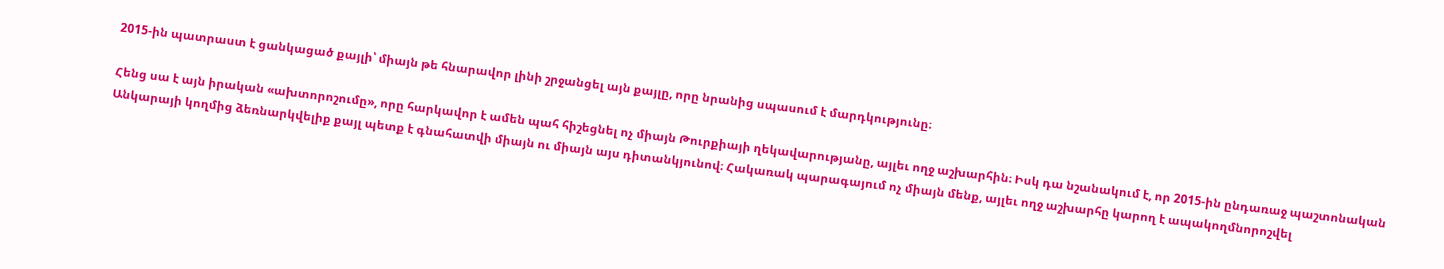2015-ին պատրաստ է ցանկացած քայլի՝ միայն թե հնարավոր լինի շրջանցել այն քայլը, որը նրանից սպասում է մարդկությունը։

Հենց սա է այն իրական «ախտորոշումը», որը հարկավոր է ամեն պահ հիշեցնել ոչ միայն Թուրքիայի ղեկավարությանը, այլեւ ողջ աշխարհին։ Իսկ դա նշանակում է, որ 2015-ին ընդառաջ պաշտոնական Անկարայի կողմից ձեռնարկվելիք քայլ պետք է գնահատվի միայն ու միայն այս դիտանկյունով։ Հակառակ պարագայում ոչ միայն մենք, այլեւ ողջ աշխարհը կարող է ապակողմնորոշվել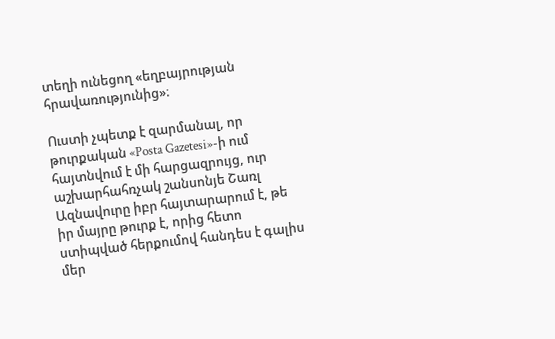տեղի ունեցող «եղբայրության հրավառությունից»։

Ուստի չպետք է զարմանալ, որ թուրքական «Posta Gazetesi»-ի ում հայտնվում է մի հարցազրույց, ուր աշխարհահռչակ շանսոնյե Շառլ Ազնավուրը իբր հայտարարում է, թե իր մայրը թուրք է, որից հետո ստիպված հերքումով հանդես է գալիս մեր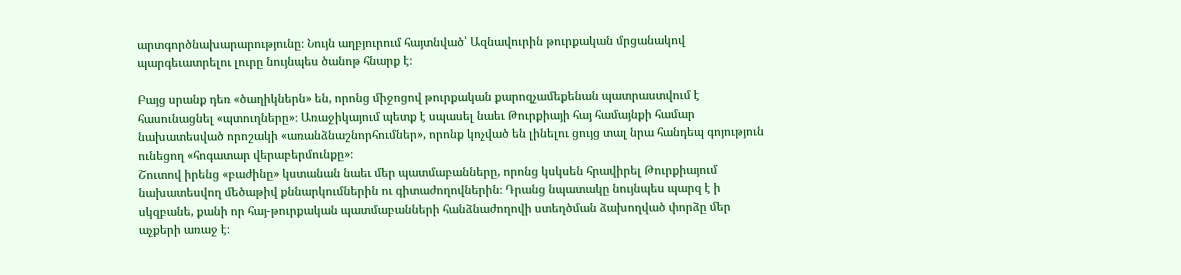արտգործնախարարությունը։ Նույն աղբյուրում հայտնված՝ Ազնավուրին թուրքական մրցանակով պարգեւատրելու լուրը նույնպես ծանոթ հնարք է։

Բայց սրանք դեռ «ծաղիկներն» են, որոնց միջոցով թուրքական քարոզչամեքենան պատրաստվում է հասունացնել «պտուղները»։ Առաջիկայում պետք է սպասել նաեւ Թուրքիայի հայ համայնքի համար նախատեսված որոշակի «առանձնաշնորհումներ», որոնք կոչված են լինելու ցույց տալ նրա հանդեպ գոյություն ունեցող «հոգատար վերաբերմունքը»։
Շուտով իրենց «բաժինը» կստանան նաեւ մեր պատմաբանները, որոնց կսկսեն հրավիրել Թուրքիայում նախատեսվող մեծաթիվ քննարկումներին ու գիտաժողովներին։ Դրանց նպատակը նույնպես պարզ է ի սկզբանե, քանի որ հայ-թուրքական պատմաբանների հանձնաժողովի ստեղծման ձախողված փորձը մեր աչքերի առաջ է։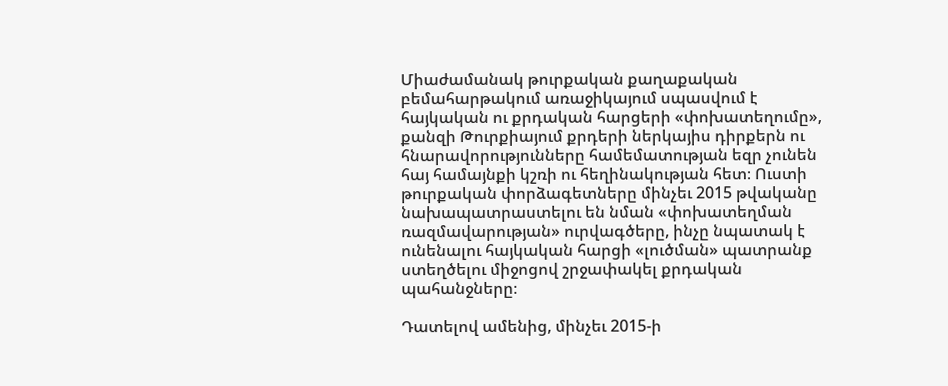Միաժամանակ թուրքական քաղաքական բեմահարթակում առաջիկայում սպասվում է հայկական ու քրդական հարցերի «փոխատեղումը», քանզի Թուրքիայում քրդերի ներկայիս դիրքերն ու հնարավորությունները համեմատության եզր չունեն հայ համայնքի կշռի ու հեղինակության հետ։ Ուստի թուրքական փորձագետները մինչեւ 2015 թվականը նախապատրաստելու են նման «փոխատեղման ռազմավարության» ուրվագծերը, ինչը նպատակ է ունենալու հայկական հարցի «լուծման» պատրանք ստեղծելու միջոցով շրջափակել քրդական պահանջները։

Դատելով ամենից, մինչեւ 2015-ի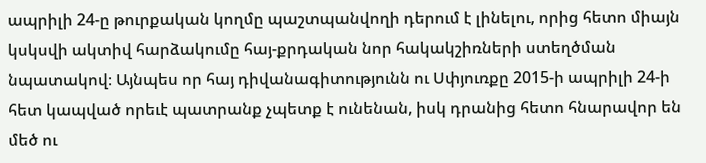ապրիլի 24-ը թուրքական կողմը պաշտպանվողի դերում է լինելու, որից հետո միայն կսկսվի ակտիվ հարձակումը հայ-քրդական նոր հակակշիռների ստեղծման նպատակով։ Այնպես որ հայ դիվանագիտությունն ու Սփյուռքը 2015-ի ապրիլի 24-ի հետ կապված որեւէ պատրանք չպետք է ունենան, իսկ դրանից հետո հնարավոր են մեծ ու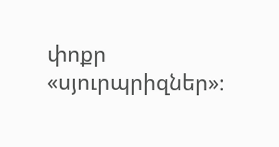փոքր «սյուրպրիզներ»։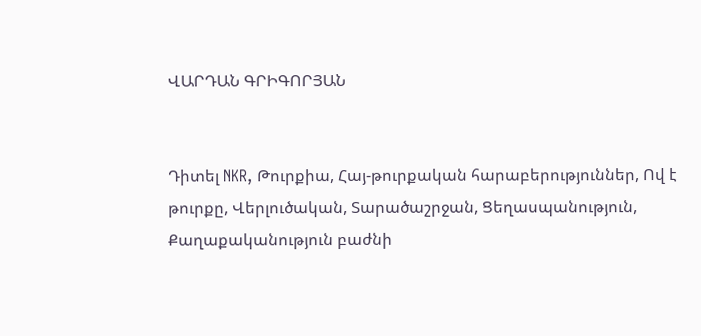ՎԱՐԴԱՆ ԳՐԻԳՈՐՅԱՆ


Դիտել NKR, Թուրքիա, Հայ-թուրքական հարաբերություններ, Ով է թուրքը, Վերլուծական, Տարածաշրջան, Ցեղասպանություն, Քաղաքականություն բաժնի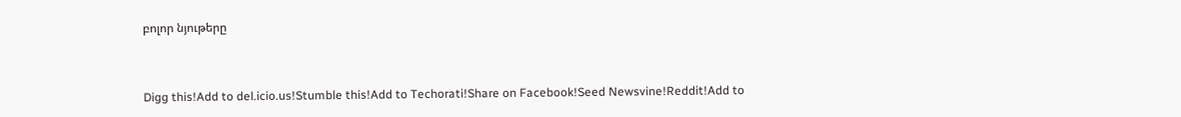բոլոր նյութերը



Digg this!Add to del.icio.us!Stumble this!Add to Techorati!Share on Facebook!Seed Newsvine!Reddit!Add to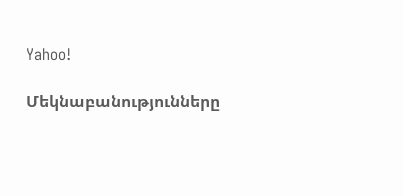Yahoo!

Մեկնաբանությունները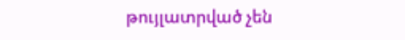թույլատրված չեն